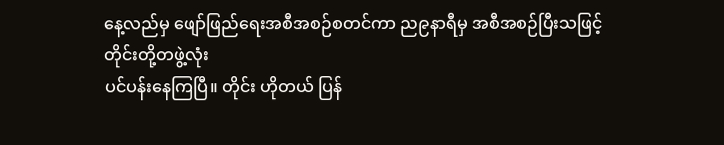နေ့လည်မှ ဖျော်ဖြည်ရေးအစီအစဉ်စတင်ကာ ည၉နာရီမှ အစီအစဉ်ပြီးသဖြင့် တိုင်းတို့တဖွဲ့လုံး
ပင်ပန်းနေကြပြီ။ တိုင်း ဟိုတယ် ပြန်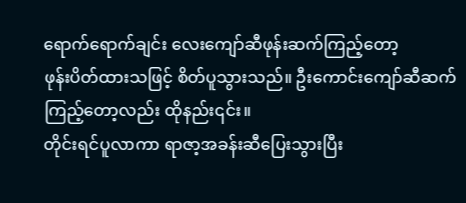ရောက်ရောက်ချင်း လေးကျော်ဆီဖုန်းဆက်ကြည့်တော့
ဖုန်းပိတ်ထားသဖြင့် စိတ်ပူသွားသည်။ ဦးကောင်းကျော်ဆီဆက်ကြည့်တော့လည်း ထိုနည်း၎င်း။
တိုင်းရင်ပူလာကာ ရာဇာ့အခန်းဆီပြေးသွားပြီး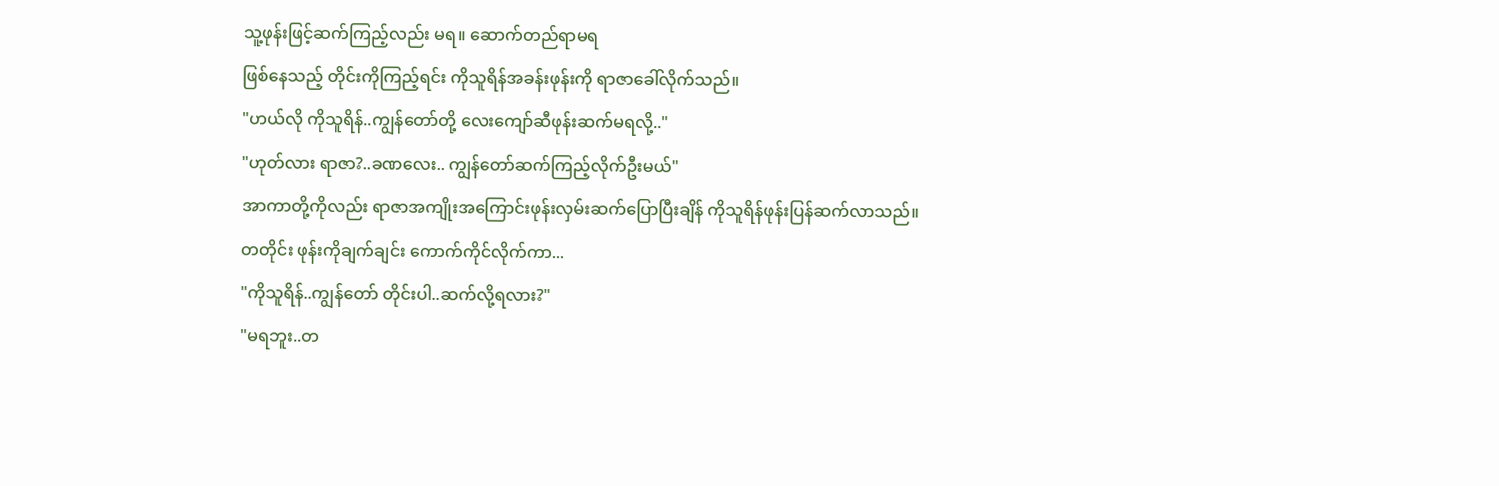သူ့ဖုန်းဖြင့်ဆက်ကြည့်လည်း မရ။ ဆောက်တည်ရာမရ
ဖြစ်နေသည့် တိုင်းကိုကြည့်ရင်း ကိုသူရိန်အခန်းဖုန်းကို ရာဇာခေါ်လိုက်သည်။
"ဟယ်လို ကိုသူရိန်..ကျွန်တော်တို့ လေးကျော်ဆီဖုန်းဆက်မရလို့.."
"ဟုတ်လား ရာဇာ?..ခဏလေး.. ကျွန်တော်ဆက်ကြည့်လိုက်ဦးမယ်"
အာကာတို့ကိုလည်း ရာဇာအကျိုးအကြောင်းဖုန်းလှမ်းဆက်ပြောပြီးချိန် ကိုသူရိန်ဖုန်းပြန်ဆက်လာသည်။
တတိုင်း ဖုန်းကိုချက်ချင်း ကောက်ကိုင်လိုက်ကာ...
"ကိုသူရိန်..ကျွန်တော် တိုင်းပါ..ဆက်လို့ရလား?"
"မရဘူး..တ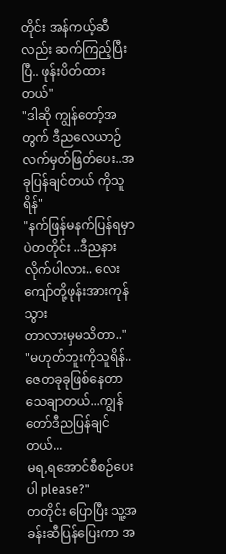တိုင်း အန်ကယ့်ဆီလည်း ဆက်ကြည့်ပြီးပြီ.. ဖုန်းပိတ်ထားတယ်"
"ဒါဆို ကျွန်တော့်အတွက် ဒီညလေယာဉ်လက်မှတ်ဖြတ်ပေး..အခုပြန်ချင်တယ် ကိုသူရိန်"
"နက်ဖြန်မနက်ပြန်ရမှာပဲတတိုင်း ..ဒီညနားလိုက်ပါလား.. လေးကျော်တို့ဖုန်းအားကုန်သွား
တာလားမှမသိတာ.."
"မဟုတ်ဘူးကိုသူရိန်..ဇေတခုခုဖြစ်နေတာ သေချာတယ်...ကျွန်တော်ဒီညပြန်ချင်တယ်...
မရ,ရအောင်စီစဉ်ပေးပါ please?"
တတိုင်း ပြောပြီး သူ့အခန်းဆီပြန်ပြေးကာ အ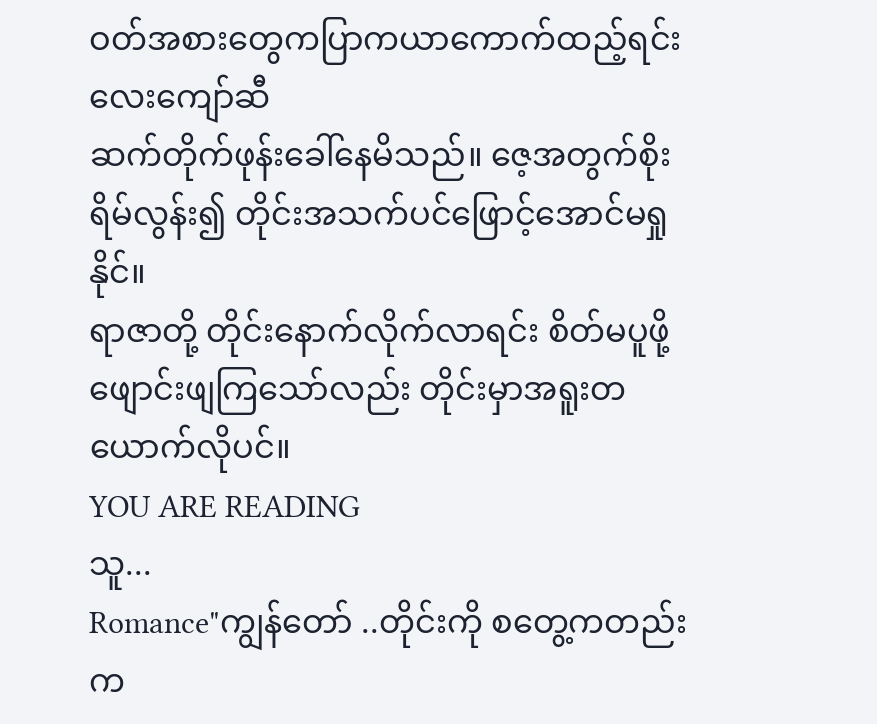ဝတ်အစားတွေကပြာကယာကောက်ထည့်ရင်းလေးကျော်ဆီ
ဆက်တိုက်ဖုန်းခေါ်နေမိသည်။ ဇေ့အတွက်စိုးရိမ်လွန်း၍ တိုင်းအသက်ပင်ဖြောင့်အောင်မရှုနိုင်။
ရာဇာတို့ တိုင်းနောက်လိုက်လာရင်း စိတ်မပူဖို့ဖျောင်းဖျကြသော်လည်း တိုင်းမှာအရူးတယောက်လိုပင်။
YOU ARE READING
သူ...
Romance"ကျွန်တော် ..တိုင်းကို စတွေ့ကတည်းက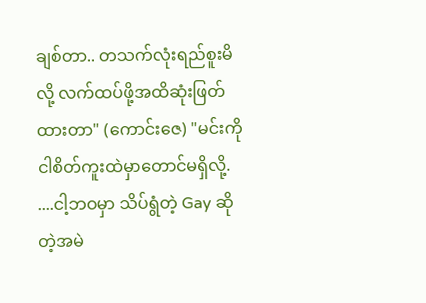ချစ်တာ.. တသက်လုံးရည်စူးမိလို့ လက်ထပ်ဖို့အထိဆုံးဖြတ်ထားတာ" (ကောင်းဇေ) "မင်းကို ငါစိတ်ကူးထဲမှာတောင်မရှိလို့. ....ငါ့ဘဝမှာ သိပ်ရွံတဲ့ Gay ဆိုတဲ့အမဲ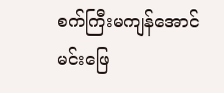စက်ကြီးမကျန်အောင် မင်းဖြေ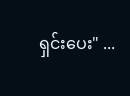ရှင်းပေး" ...